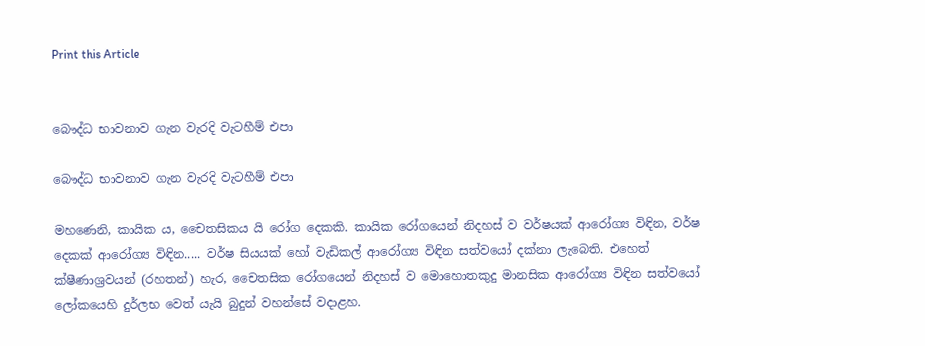Print this Article


බෞද්ධ භාවනාව ගැන වැරදි වැටහීම් එපා

බෞද්ධ භාවනාව ගැන වැරදි වැටහීම් එපා

මහණෙනි, කායික ය, චෛතසිකය යි රෝග දෙකකි. කායික රෝගයෙන් නිදහස් ව වර්ෂයක් ආරෝග්‍ය විඳින, වර්ෂ දෙකක් ආරෝග්‍ය විඳින..... වර්ෂ සියයක් හෝ වැඩිකල් ආරෝග්‍ය විඳින සත්වයෝ දක්නා ලැබෙති. එහෙත් ක්ෂීණාශ්‍රවයන් (රහතන්) හැර, චෛතසික රෝගයෙන් නිදහස් ව මොහොතකුදු මානසික ආරෝග්‍ය විඳින සත්වයෝ ලෝකයෙහි දුර්ලභ වෙත් යැයි බුදුන් වහන්සේ වදාළහ.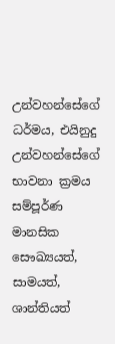උන්වහන්සේගේ ධර්මය, එයිනුදු උන්වහන්සේගේ භාවනා ක්‍රමය සම්පූර්ණ මානසික සෞඛ්‍යයත්, සාමයත්, ශාන්තියත්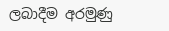ලබාදීම අරමුණු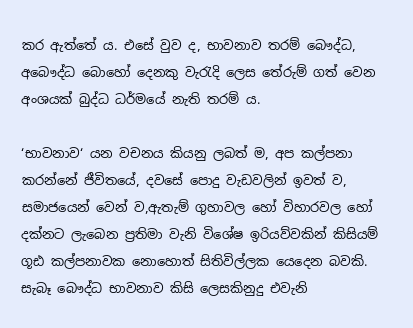කර ඇත්තේ ය. එසේ වුව ද, භාවනාව තරම් බෞද්ධ, අබෞද්ධ බොහෝ දෙනකු වැරැදි ලෙස තේරුම් ගත් වෙන අංශයක් බුද්ධ ධර්මයේ නැති තරම් ය.

‘භාවනාව‘ යන වචනය කියනු ලබත් ම, අප කල්පනා කරන්නේ ජීවිතයේ, දවසේ පොදු වැඩවලින් ඉවත් ව, සමාජයෙන් වෙන් ව,ඇතැම් ගුහාවල හෝ විහාරවල හෝ දක්නට ලැබෙන ප්‍රතිමා වැනි විශේෂ ඉරියව්වකින් කිසියම් ගූඪ කල්පනාවක නොහොත් සිතිවිල්ලක යෙදෙන බවකි. සැබෑ බෞද්ධ භාවනාව කිසි ලෙසකිනුදු එවැනි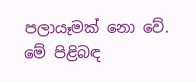පලායෑමක් නො වේ. මේ පිළිබඳ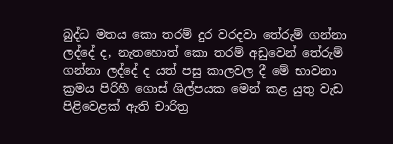බුද්ධ මතය කො තරම් දුර වරදවා තේරුම් ගන්නා ලද්දේ ද, නැතහොත් කො තරම් අඩුවෙන් තේරුම් ගන්නා ලද්දේ ද යත් පසු කාලවල දී මේ භාවනා ක්‍රමය පිරිහී ගොස් ශිල්පයක මෙන් කළ යුතු වැඩ පිළිවෙළක් ඇති චාරිත්‍ර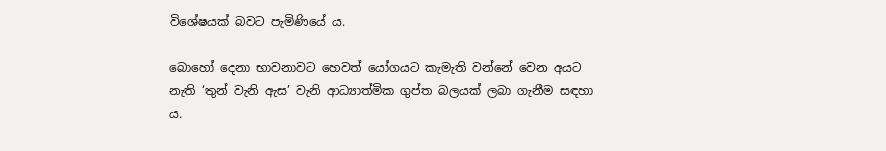විශේෂයක් බවට පැමිණියේ ය.

බොහෝ දෙනා භාවනාවට හෙවත් යෝගයට කැමැති වන්නේ වෙන අයට නැති ‘තුන් වැනි ඇස’ වැනි ආධ්‍යාත්මික ගුප්ත බලයක් ලබා ගැනීම සඳහා ය.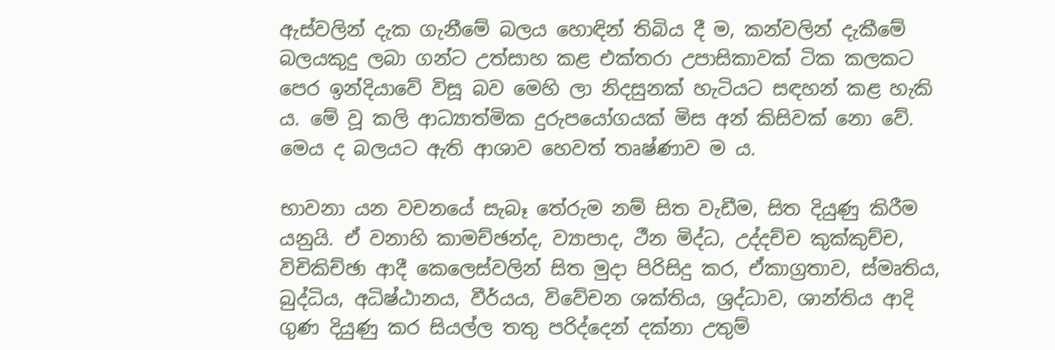ඇස්වලින් දැක ගැනීමේ බලය හොඳින් තිබිය දී ම, කන්වලින් දැකීමේ බලයකුදු ලබා ගන්ට උත්සාහ කළ එක්තරා උපාසිකාවක් ටික කලකට පෙර ඉන්දියාවේ විසූ බව මෙහි ලා නිදසුනක් හැටියට සඳහන් කළ හැකි ය. මේ වූ කලි ආධ්‍යාත්මික දුරුපයෝගයක් මිස අන් කිසිවක් නො වේ. මෙය ද බලයට ඇති ආශාව හෙවත් තෘෂ්ණාව ම ය.

භාවනා යන වචනයේ සැබෑ තේරුම නම් සිත වැඩීම, සිත දියුණු කිරීම යනුයි. ඒ වනාහි කාමච්ඡන්ද, ව්‍යාපාද, ථීන මිද්ධ, උද්දච්ච කුක්කුච්ච, විචිකිච්ඡා ආදී කෙලෙස්වලින් සිත මුදා පිරිසිදු කර, ඒකාග්‍රතාව, ස්මෘතිය, බුද්ධිය, අධිෂ්ඨානය, වීර්යය, විවේචන ශක්තිය, ශ්‍රද්ධාව, ශාන්තිය ආදි ගුණ දියුණු කර සියල්ල තතු පරිද්දෙන් දක්නා උතුම්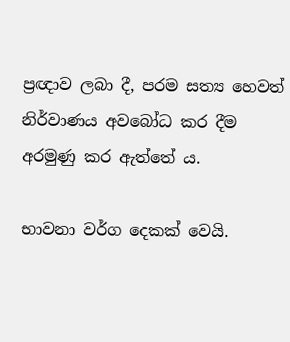ප්‍රඥාව ලබා දී, පරම සත්‍ය හෙවත් නිර්වාණය අවබෝධ කර දීම අරමුණු කර ඇත්තේ ය.

භාවනා වර්ග දෙකක් වෙයි.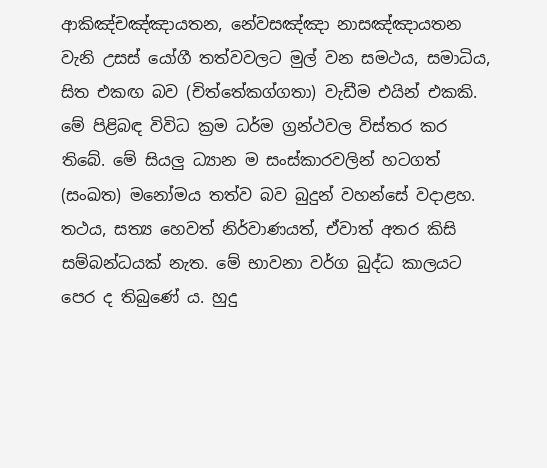ආකිඤ්චඤ්ඤායතන, නේවසඤ්ඤා නාසඤ්ඤායතන වැනි උසස් යෝගී තත්වවලට මුල් වන සමථය, සමාධිය, සිත එකඟ බව (චිත්තේකග්ගතා) වැඩීම එයින් එකකි. මේ පිළිබඳ විවිධ ක්‍රම ධර්ම ග්‍රන්ථවල විස්තර කර තිබේ. මේ සියලු ධ්‍යාන ම සංස්කාරවලින් හටගත් (සංඛත) මනෝමය තත්ව බව බුදුන් වහන්සේ වදාළහ. තථය, සත්‍ය හෙවත් නිර්වාණයත්, ඒවාත් අතර කිසි සම්බන්ධයක් නැත. මේ භාවනා වර්ග බුද්ධ කාලයට පෙර ද තිබුණේ ය. හුදු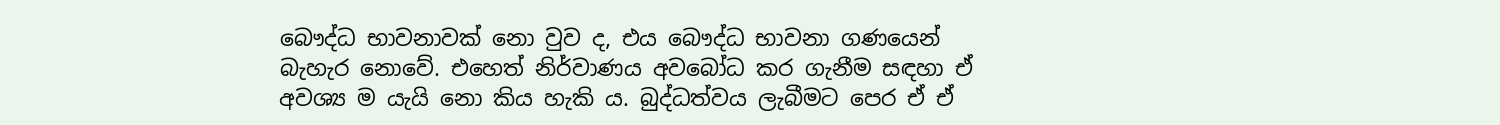බෞද්ධ භාවනාවක් නො වුව ද, එය බෞද්ධ භාවනා ගණයෙන් බැහැර නොවේ. එහෙත් නිර්වාණය අවබෝධ කර ගැනීම සඳහා ඒ අවශ්‍ය ම යැයි නො කිය හැකි ය. බුද්ධත්වය ලැබීමට පෙර ඒ ඒ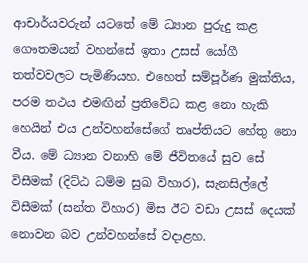ආචාර්යවරුන් යටතේ මේ ධ්‍යාන පුරුදු කළ ගෞතමයන් වහන්සේ ඉතා උසස් යෝගී තත්වවලට පැමිණියහ. එහෙත් සම්පූර්ණ මුක්තිය, පරම තථය එමඟින් ප්‍රතිවේධ කළ නො හැකි හෙයින් එය උන්වහන්සේගේ තෘප්තියට හේතු නො වීය. මේ ධ්‍යාන වනාහි මේ ජීවිතයේ සුව සේ විසීමක් (දිට්ඨ ධම්ම සුඛ විහාර), සැනසිල්ලේ විසීමක් (සන්ත විහාර) මිස ඊට වඩා උසස් දෙයක් නොවන බව උන්වහන්සේ වදාළහ.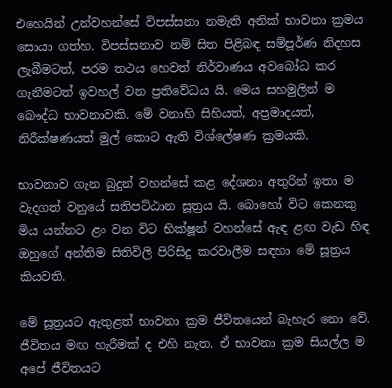එහෙයින් උන්වහන්සේ විපස්සනා නමැති අනික් භාවනා ක්‍රමය සොයා ගත්හ. විපස්සනාව නම් සිත පිළිබඳ සම්පූර්ණ නිදහස ලැබීමටත්, පරම තථය හෙවත් නිර්වාණය අවබෝධ කර ගැනීමටත් ඉවහල් වන ප්‍රතිවේධය යි. මෙය සහමුලින් ම බෞද්ධ භාවනාවකි. මේ වනාහි සිහියත්, අප්‍රමාදයත්, නිරීක්ෂණයත් මුල් කොට ඇති විශ්ලේෂණ ක්‍රමයකි.

භාවනාව ගැන බුදුන් වහන්සේ කළ දේශනා අතුරින් ඉතා ම වැදගත් වනුයේ සතිපට්ඨාන සූත්‍රය යි. බොහෝ විට කෙනකු මිය යන්නට ළං වන විට භික්ෂූන් වහන්සේ ඇඳ ළඟ වැඩ හිඳ ඔහුගේ අන්තිම සිතිවිලි පිරිසිදු කරවාලීම සඳහා මේ සූත්‍රය කියවති.

මේ සූත්‍රයට ඇතුළත් භාවනා ක්‍රම ජීවිතයෙන් බැහැර නො වේ. ජීවිතය මඟ හැරීමක් ද එහි නැත. ඒ භාවනා ක්‍රම සියල්ල ම අපේ ජීවිතයට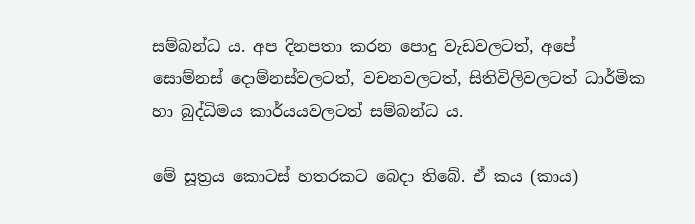සම්බන්ධ ය. අප දිනපතා කරන පොදු වැඩවලටත්, අපේ සොම්නස් දොම්නස්වලටත්, වචනවලටත්, සිතිවිලිවලටත් ධාර්මික හා බුද්ධිමය කාර්යයවලටත් සම්බන්ධ ය.

මේ සූත්‍රය කොටස් හතරකට බෙදා තිබේ. ඒ කය (කාය)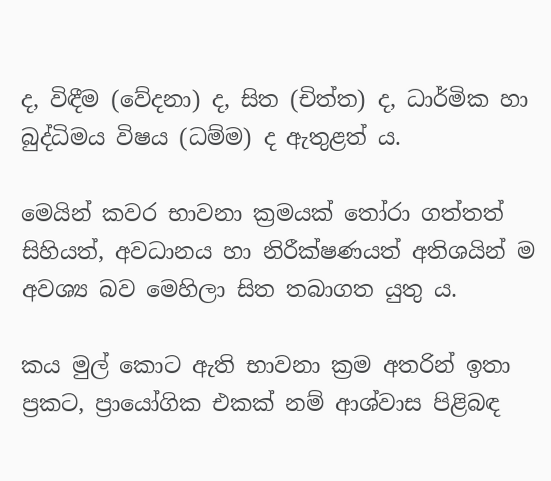ද, විඳීම (වේදනා) ද, සිත (චිත්ත) ද, ධාර්මික හා බුද්ධිමය විෂය (ධම්ම) ද ඇතුළත් ය.

මෙයින් කවර භාවනා ක්‍රමයක් තෝරා ගත්තත් සිහියත්, අවධානය හා නිරීක්ෂණයත් අතිශයින් ම අවශ්‍ය බව මෙහිලා සිත තබාගත යුතු ය.

කය මුල් කොට ඇති භාවනා ක්‍රම අතරින් ඉතා ප්‍රකට, ප්‍රායෝගික එකක් නම් ආශ්වාස පිළිබඳ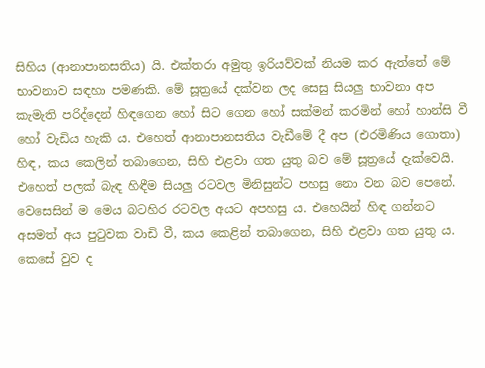සිහිය (ආනාපානසතිය) යි. එක්තරා අමුතු ඉරියව්වක් නියම කර ඇත්තේ මේ භාවනාව සඳහා පමණකි. මේ සූත්‍රයේ දක්වන ලද සෙසු සියලු භාවනා අප කැමැති පරිද්දෙන් හිඳගෙන හෝ සිට ගෙන හෝ සක්මන් කරමින් හෝ හාන්සි වී හෝ වැඩිය හැකි ය. එහෙත් ආනාපානසතිය වැඩීමේ දී අප (එරමිණිය ගොතා) හිඳ, කය කෙලින් තබාගෙන, සිහි එළවා ගත යුතු බව මේ සූත්‍රයේ දැක්වෙයි. එහෙත් පලක් බැඳ හිඳීම සියලු රටවල මිනිසුන්ට පහසු නො වන බව පෙනේ. වෙසෙසින් ම මෙය බටහිර රටවල අයට අපහසු ය. එහෙයින් හිඳ ගන්නට අසමත් අය පුටුවක වාඩි වී, කය කෙළින් තබාගෙන, සිහි එළවා ගත යුතු ය. කෙසේ වුව ද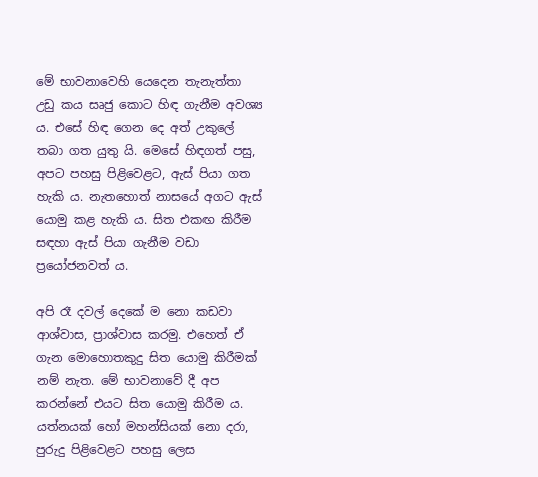මේ භාවනාවෙහි යෙදෙන තැනැත්තා උඩු කය සෘජු කොට හිඳ ගැනීම අවශ්‍ය ය. එසේ හිඳ ගෙන දෙ අත් උකුලේ තබා ගත යුතු යි. මෙසේ හිඳගත් පසු, අපට පහසු පිළිවෙළට, ඇස් පියා ගත හැකි ය. නැතහොත් නාසයේ අගට ඇස් යොමු කළ හැකි ය. සිත එකඟ කිරීම සඳහා ඇස් පියා ගැනීම වඩා ප්‍රයෝජනවත් ය.

අපි රෑ දවල් දෙකේ ම නො කඩවා ආශ්වාස, ප්‍රාශ්වාස කරමු. එහෙත් ඒ ගැන මොහොතකුදු සිත යොමු කිරීමක් නම් නැත. මේ භාවනාවේ දී අප කරන්නේ එයට සිත යොමු කිරීම ය. යත්නයක් හෝ මහන්සියක් නො දරා, පුරුදු පිළිවෙළට පහසු ලෙස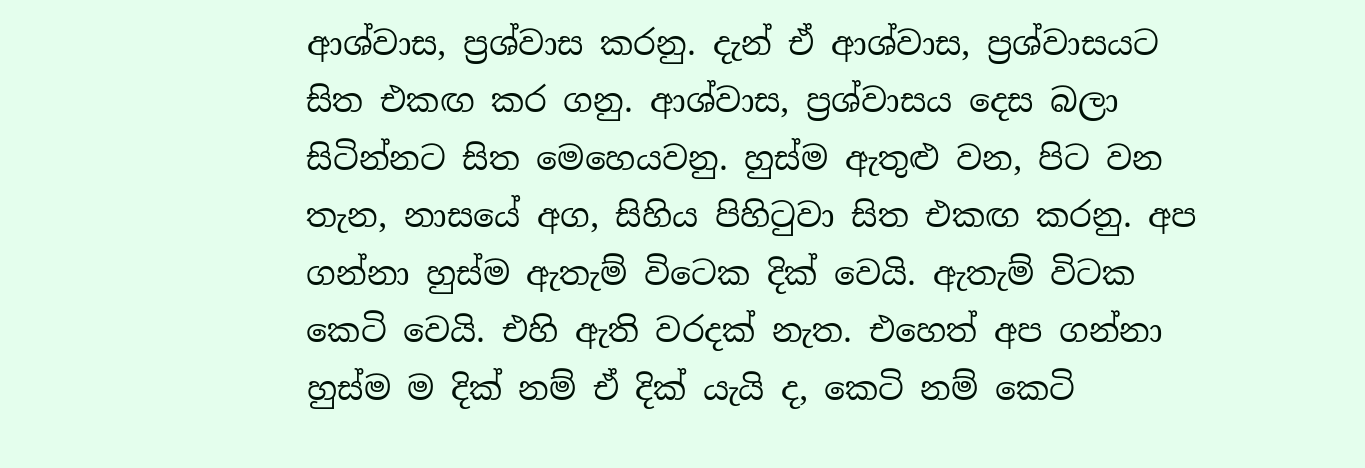ආශ්වාස, ප්‍රශ්වාස කරනු. දැන් ඒ ආශ්වාස, ප්‍රශ්වාසයට සිත එකඟ කර ගනු. ආශ්වාස, ප්‍රශ්වාසය දෙස බලා සිටින්නට සිත මෙහෙයවනු. හුස්ම ඇතුළු වන, පිට වන තැන, නාසයේ අග, සිහිය පිහිටුවා සිත එකඟ කරනු. අප ගන්නා හුස්ම ඇතැම් විටෙක දික් වෙයි. ඇතැම් විටක කෙටි වෙයි. එහි ඇති වරදක් නැත. එහෙත් අප ගන්නා හුස්ම ම දික් නම් ඒ දික් යැයි ද, කෙටි නම් කෙටි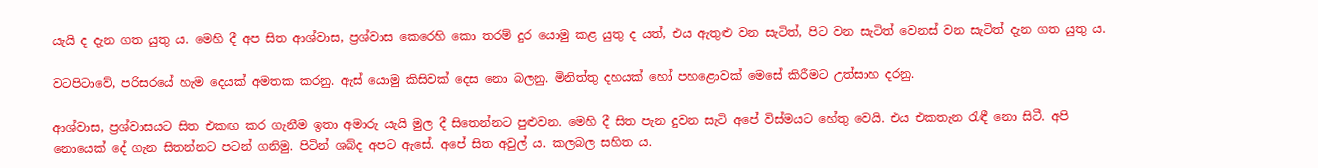යැයි ද දැන ගත යුතු ය. මෙහි දී අප සිත ආශ්වාස, ප්‍රශ්වාස කෙරෙහි කො තරම් දුර යොමු කළ යුතු ද යත්, එය ඇතුළු වන සැටිත්, පිට වන සැටිත් වෙනස් වන සැටිත් දැන ගත යුතු ය.

වටපිටාවේ, පරිසරයේ හැම දෙයක් අමතක කරනු. ඇස් යොමු කිසිවක් දෙස නො බලනු. මිනිත්තු දහයක් හෝ පහළොවක් මෙසේ කිරීමට උත්සාහ දරනු.

ආශ්වාස, ප්‍රශ්වාසයට සිත එකඟ කර ගැනීම ඉතා අමාරු යැයි මුල දී සිතෙන්නට පුළුවන. මෙහි දී සිත පැන දුවන සැටි අපේ විස්මයට හේතු වෙයි. එය එකතැන රැඳී නො සිටී. අපි නොයෙක් දේ ගැන සිතන්නට පටන් ගනිමු. පිටින් ශබ්ද අපට ඇසේ. අපේ සිත අවුල් ය. කලබල සහිත ය.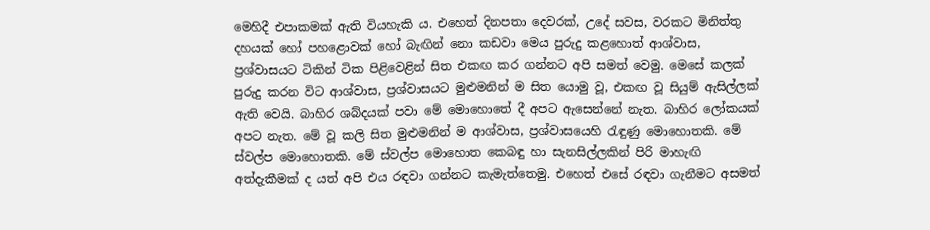මෙහිදී එපාකමක් ඇති වියහැකි ය. එහෙත් දිනපතා දෙවරක්, උදේ සවස, වරකට මිනිත්තු දහයක් හෝ පහළොවක් හෝ බැඟින් නො කඩවා මෙය පුරුදු කළහොත් ආශ්වාස, ප්‍රශ්වාසයට ටිකින් ටික පිළිවෙළින් සිත එකඟ කර ගන්නට අපි සමත් වෙමු. මෙසේ කලක් පුරුදු කරන විට ආශ්වාස, ප්‍රශ්වාසයට මුළුමනින් ම සිත යොමු වූ, එකඟ වූ සියුම් ඇසිල්ලක් ඇති වෙයි. බාහිර ශබ්දයක් පවා මේ මොහොතේ දී අපට ඇසෙන්නේ නැත. බාහිර ලෝකයක් අපට නැත. මේ වූ කලි සිත මුළුමනින් ම ආශ්වාස, ප්‍රශ්වාසයෙහි රැඳුණු මොහොතකි. මේ ස්වල්ප මොහොතකි. මේ ස්වල්ප මොහොත කෙබඳු හා සැනසිල්ලකින් පිරි මාහැඟි අත්දැකීමක් ද යත් අපි එය රඳවා ගන්නට කැමැත්තෙමු. එහෙත් එසේ රඳවා ගැනීමට අසමත්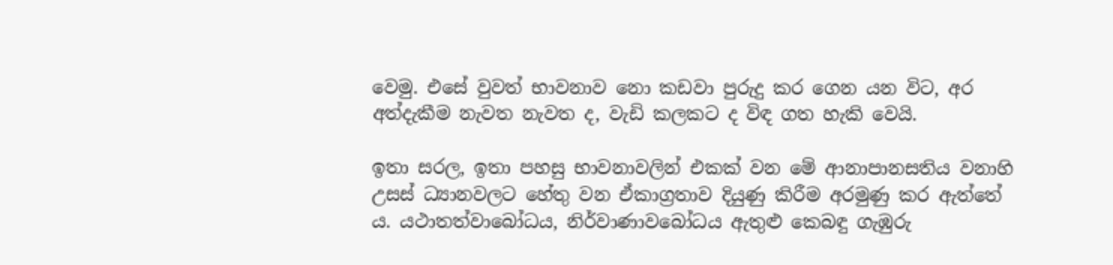වෙමු. එසේ වුවත් භාවනාව නො කඩවා පුරුදු කර ගෙන යන විට, අර අත්දැකීම නැවත නැවත ද, වැඩි කලකට ද විඳ ගත හැකි වෙයි.

ඉතා සරල, ඉතා පහසු භාවනාවලින් එකක් වන මේ ආනාපානසතිය වනාහි උසස් ධ්‍යානවලට හේතු වන ඒකාග්‍රතාව දියුණු කිරීම අරමුණු කර ඇත්තේ ය. යථාතත්වාබෝධය, නිර්වාණාවබෝධය ඇතුළු කෙබඳු ගැඹුරු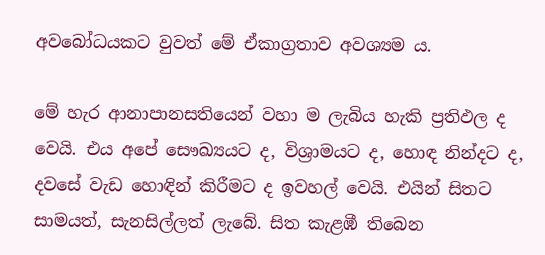අවබෝධයකට වුවත් මේ ඒකාග්‍රතාව අවශ්‍යම ය.

මේ හැර ආනාපානසතියෙන් වහා ම ලැබිය හැකි ප්‍රතිඵල ද වෙයි. එය අපේ සෞඛ්‍යයට ද, විශ්‍රාමයට ද, හොඳ නින්දට ද, දවසේ වැඩ හොඳින් කිරීමට ද ඉවහල් වෙයි. එයින් සිතට සාමයත්, සැනසිල්ලත් ලැබේ. සිත කැළඹී තිබෙන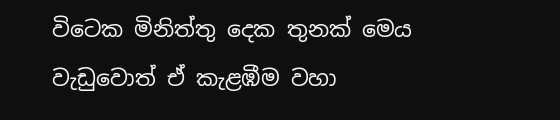විටෙක මිනිත්තු දෙක තුනක් මෙය වැඩුවොත් ඒ කැළඹීම වහා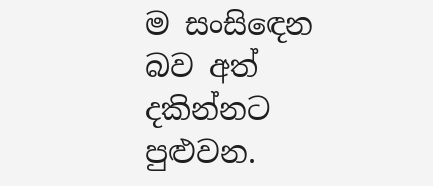ම සංසිඳෙන බව අත් දකින්නට පුළුවන.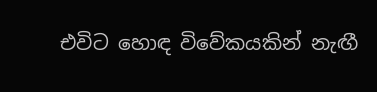එවිට හොඳ විවේකයකින් නැඟී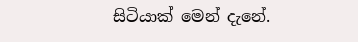සිටියාක් මෙන් දැනේ.